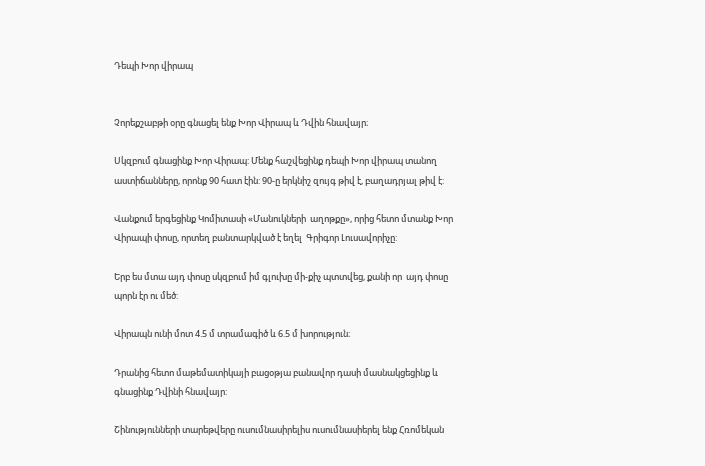Դեպի Խոր վիրապ


Չորեքշաբթի օրը գնացել ենք Խոր Վիրապ և Դվին հնավայր։

Սկզբում գնացինք Խոր Վիրապ: Մենք հաշվեցինք դեպի Խոր վիրապ տանող աստիճանները, որոնք 90 հատ էին: 90-ը երկնիշ զույգ թիվ է, բաղադրյալ թիվ է:

Վանքում երգեցինք Կոմիտասի «Մանուկների  աղոթքը», որից հետո մտանք Խոր Վիրապի փոսը, որտեղ բանտարկված է եղել  Գրիգոր Լուսավորիչը:

Երբ ես մտա այդ փոսը սկզբում իմ գլուխը մի-քիչ պտտվեց, քանի որ  այդ փոսը պորն էր ու մեծ:

Վիրապն ունի մոտ 4.5 մ տրամագիծ և 6.5 մ խորություն։

Դրանից հետո մաթեմատիկայի բացօթյա բանավոր դասի մասնակցեցինք և գնացինք Դվինի հնավայր:

Շինությունների տարեթվերը ուսումնասիրելիս ուսումնասիերել ենք Հռոմեկան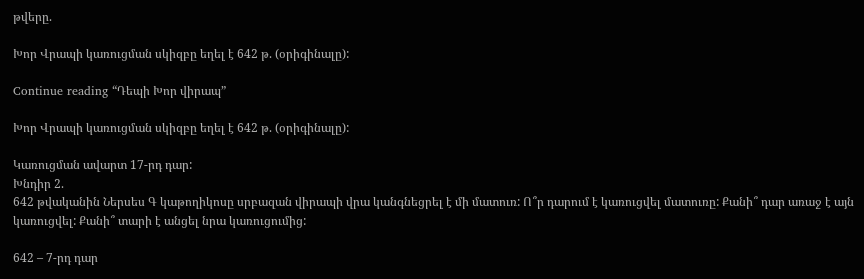թվերը.

Խոր Վրապի կառուցման սկիզբը եղել է 642 թ. (օրիգինալը):

Continue reading “Դեպի Խոր վիրապ”

Խոր Վրապի կառուցման սկիզբը եղել է 642 թ. (օրիգինալը):

Կառուցման ավարտ 17-րդ դար:
Խնդիր 2.
642 թվականին Ներսես Գ կաթողիկոսը սրբազան վիրապի վրա կանգնեցրել է մի մատուռ: Ո՞ր դարում է կառուցվել մատուռը: Քանի՞ դար առաջ է այն կառուցվել: Քանի՞ տարի է անցել նրա կառուցումից:

642 – 7-րդ դար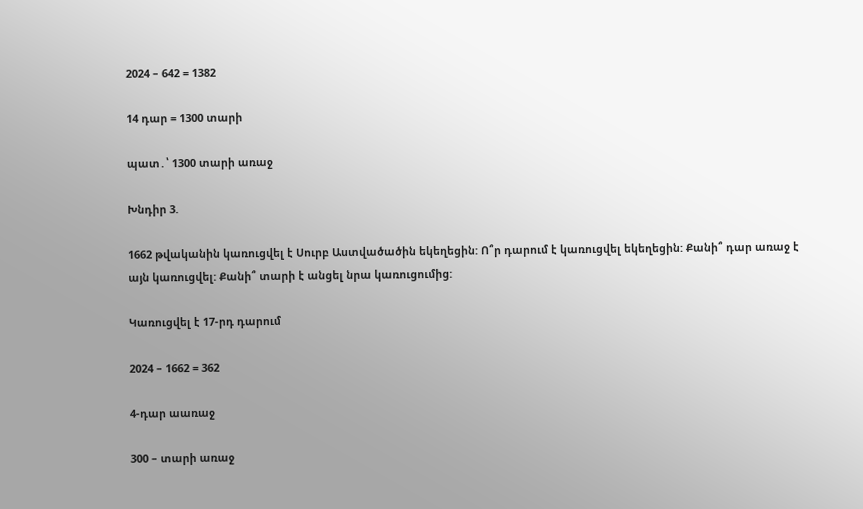2024 – 642 = 1382

14 դար = 1300 տարի

պատ․՝ 1300 տարի առաջ

Խնդիր 3.

1662 թվականին կառուցվել է Սուրբ Աստվածածին եկեղեցին: Ո՞ր դարում է կառուցվել եկեղեցին: Քանի՞ դար առաջ է այն կառուցվել: Քանի՞ տարի է անցել նրա կառուցումից:

Կառուցվել է 17-րդ դարում

2024 – 1662 = 362

4-դար աառաջ

300 – տարի առաջ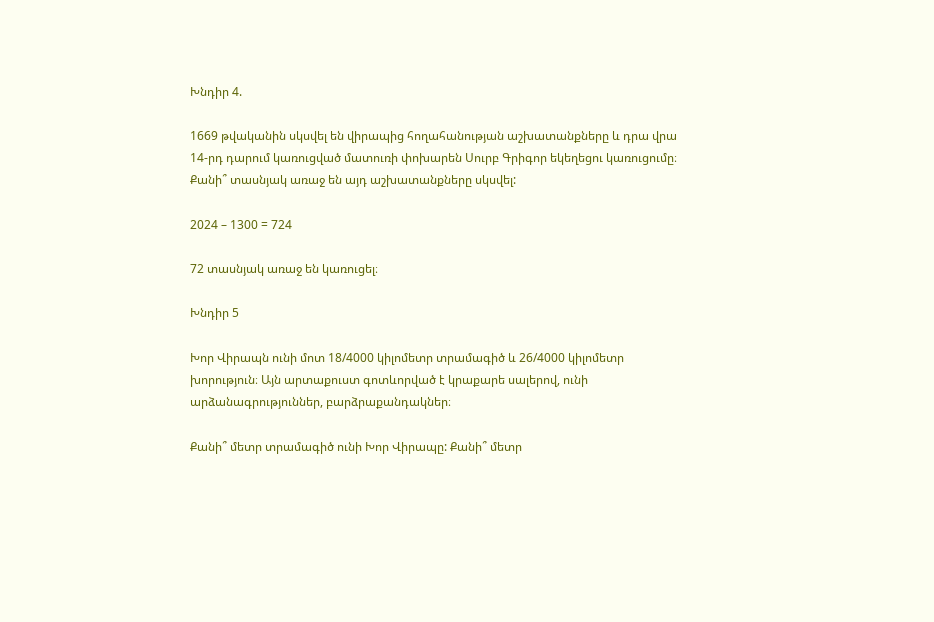Խնդիր 4.

1669 թվականին սկսվել են վիրապից հողահանության աշխատանքները և դրա վրա 14-րդ դարում կառուցված մատուռի փոխարեն Սուրբ Գրիգոր եկեղեցու կառուցումը։ Քանի՞ տասնյակ առաջ են այդ աշխատանքները սկսվել:

2024 – 1300 = 724

72 տասնյակ առաջ են կառուցել։

Խնդիր 5

Խոր Վիրապն ունի մոտ 18/4000 կիլոմետր տրամագիծ և 26/4000 կիլոմետր խորություն։ Այն արտաքուստ գոտևորված է կրաքարե սալերով, ունի արձանագրություններ, բարձրաքանդակներ։

Քանի՞ մետր տրամագիծ ունի Խոր Վիրապը: Քանի՞ մետր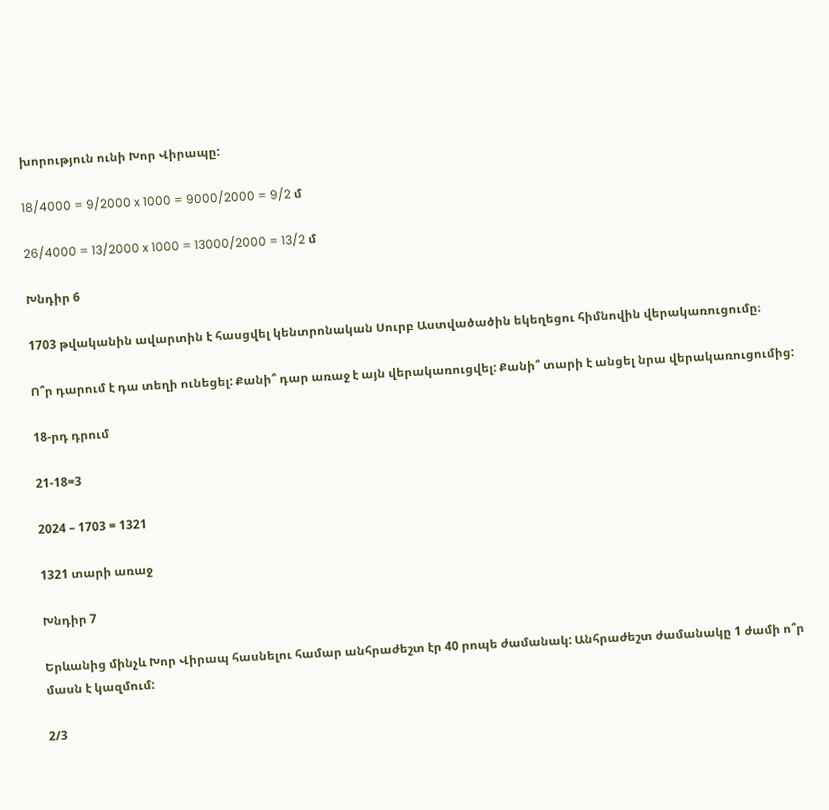խորություն ունի Խոր Վիրապը:

18/4000 = 9/2000 x 1000 = 9000/2000 = 9/2 մ

26/4000 = 13/2000 x 1000 = 13000/2000 = 13/2 մ

Խնդիր 6

1703 թվականին ավարտին է հասցվել կենտրոնական Սուրբ Աստվածածին եկեղեցու հիմնովին վերակառուցումը։

Ո՞ր դարում է դա տեղի ունեցել: Քանի՞ դար առաջ է այն վերակառուցվել: Քանի՞ տարի է անցել նրա վերակառուցումից:

18-րդ դրում

21-18=3

2024 – 1703 = 1321

1321 տարի առաջ

Խնդիր 7

Երևանից մինչև Խոր Վիրապ հասնելու համար անհրաժեշտ էր 40 րոպե ժամանակ: Անհրաժեշտ ժամանակը 1 ժամի ո՞ր մասն է կազմում:

2/3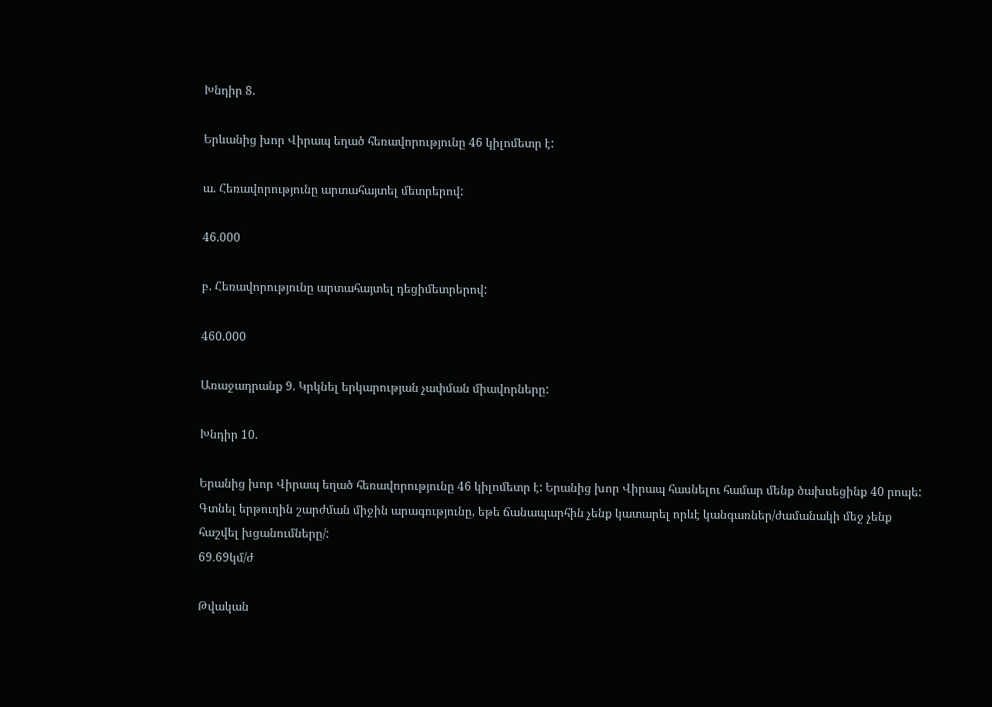Խնդիր 8.

Երևանից խոր Վիրապ եղած հեռավորությունը 46 կիլոմետր է:

ա. Հեռավորությունը արտահայտել մետրերով:

46.000

բ. Հեռավորությունը արտահայտել դեցիմետրերով:

460.000

Առաջադրանք 9. Կրկնել երկարության չափման միավորները:

Խնդիր 10.

Երանից խոր Վիրապ եղած հեռավորությունը 46 կիլոմետր է: Երանից խոր Վիրապ հասնելու համար մենք ծախսեցինք 40 րոպե: Գտնել երթուղին շարժման միջին արագությունը, եթե ճանապարհին չենք կատարել որևէ կանգառներ/ժամանակի մեջ չենք հաշվել խցանումները/:
69․69կմ/ժ

Թվական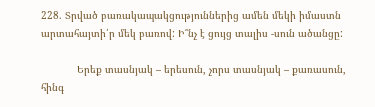228. Տրված բառակապակցություններից ամեն մեկի իմաստն արտահայտի՛ր մեկ բառով: Ի՞նչ է ցույց տալիս -սուն ածանցը:

            Երեք տասնյակ – երեսուն, չորս տասնյակ – քառասուն, հինգ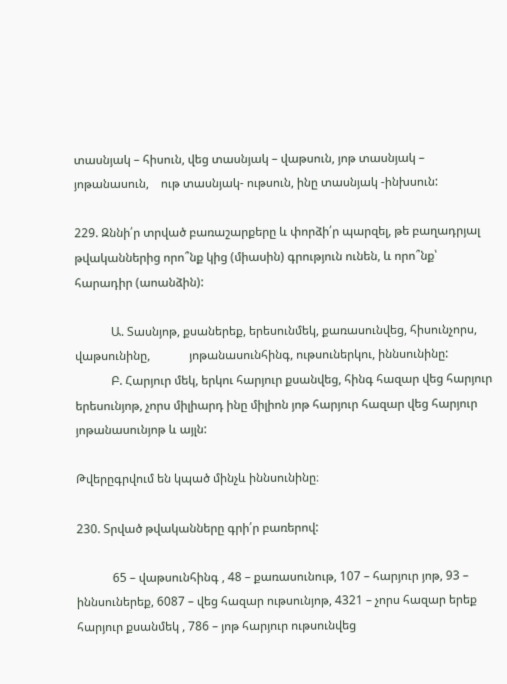տասնյակ – հիսուն, վեց տասնյակ – վաթսուն, յոթ տասնյակ – յոթանասուն,    ութ տասնյակ- ութսուն, ինը տասնյակ -ինխսուն:

229. Զննի՛ր տրված բառաշարքերը և փորձի՛ր պարզել, թե բաղադրյալ թվականներից որո՞նք կից (միասին) գրություն ունեն, և որո՞նք՝ հարադիր (աոանձին):

            Ա. Տասնյոթ, քսաներեք, երեսունմեկ, քառասունվեց, հիսունչորս, վաթսունինը,             յոթանասունհինգ, ութսուներկու, իննսունինը:
            Բ. Հարյուր մեկ, երկու հարյուր քսանվեց, հինգ հազար վեց հարյուր երեսունյոթ, չորս միլիարդ ինը միլիոն յոթ հարյուր հազար վեց հարյուր յոթանասունյոթ և այլն:

Թվերըգրվում են կպած մինչև իննսունինը։

230. Տրված թվականները գրի՛ր բառերով:

            65 – վաթսունհինգ , 48 – քառասունութ, 107 – հարյուր յոթ, 93 – իննսուներեք, 6087 – վեց հազար ութսունյոթ, 4321 – չորս հազար երեք հարյուր քսանմեկ , 786 – յոթ հարյուր ութսունվեց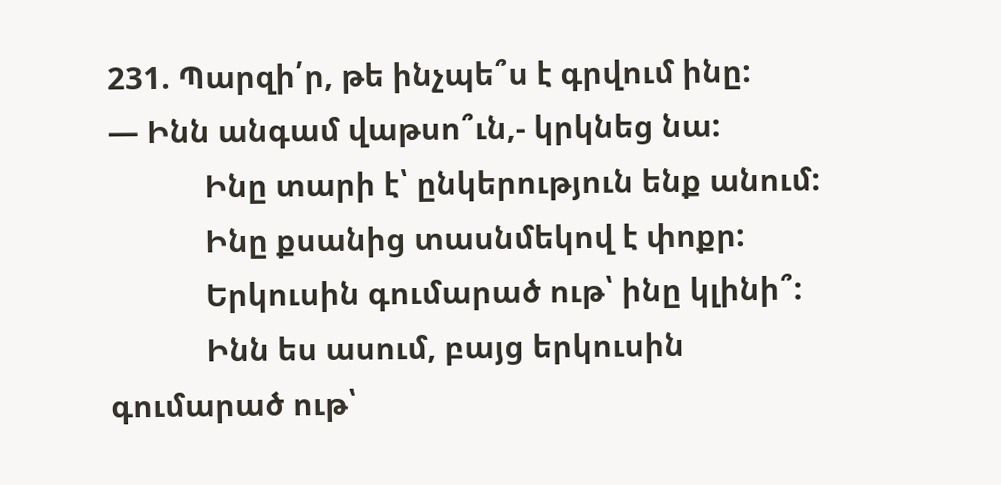231. Պարզի՛ր, թե ինչպե՞ս է գրվում ինը:
— Ինն անգամ վաթսո՞ւն,- կրկնեց նա:
            Ինը տարի է՝ ընկերություն ենք անում:
            Ինը քսանից տասնմեկով է փոքր:
            Երկուսին գումարած ութ՝ ինը կլինի՞:
            Ինն ես ասում, բայց երկուսին գումարած ութ՝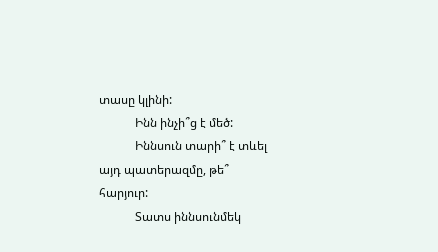տասը կլինի:
            Ինն ինչի՞ց է մեծ:
            Իննսուն տարի՞ է տևել այդ պատերազմը, թե՞ հարյուր:
            Տատս իննսունմեկ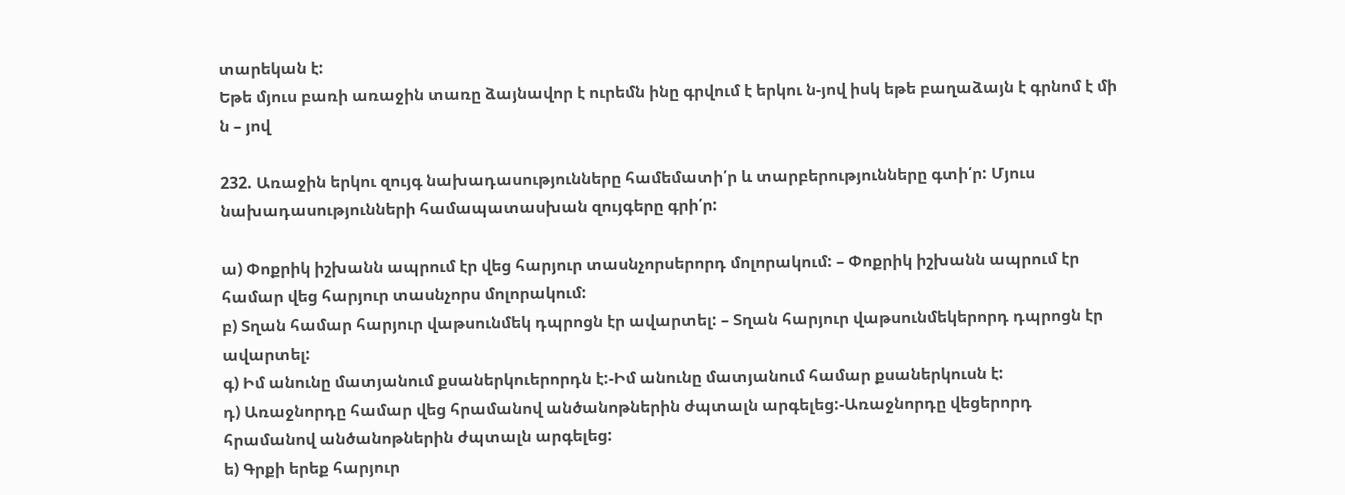տարեկան է:
Եթե մյուս բառի առաջին տառը ձայնավոր է ուրեմն ինը գրվում է երկու ն-յով իսկ եթե բաղաձայն է գրնոմ է մի ն – յով

232. Առաջին երկու զույգ նախադասությունները համեմատի՛ր և տարբերությունները գտի՛ր: Մյուս նախադասությունների համապատասխան զույգերը գրի՛ր:

ա) Փոքրիկ իշխանն ապրում էր վեց հարյուր տասնչորսերորդ մոլորակում: – Փոքրիկ իշխանն ապրում էր համար վեց հարյուր տասնչորս մոլորակում:
բ) Տղան համար հարյուր վաթսունմեկ դպրոցն էր ավարտել: – Տղան հարյուր վաթսունմեկերորդ դպրոցն էր ավարտել:
գ) Իմ անունը մատյանում քսաներկուերորդն է:-Իմ անունը մատյանում համար քսաներկուսն է:
դ) Առաջնորդը համար վեց հրամանով անծանոթներին ժպտալն արգելեց:-Առաջնորդը վեցերորդ հրամանով անծանոթներին ժպտալն արգելեց:
ե) Գրքի երեք հարյուր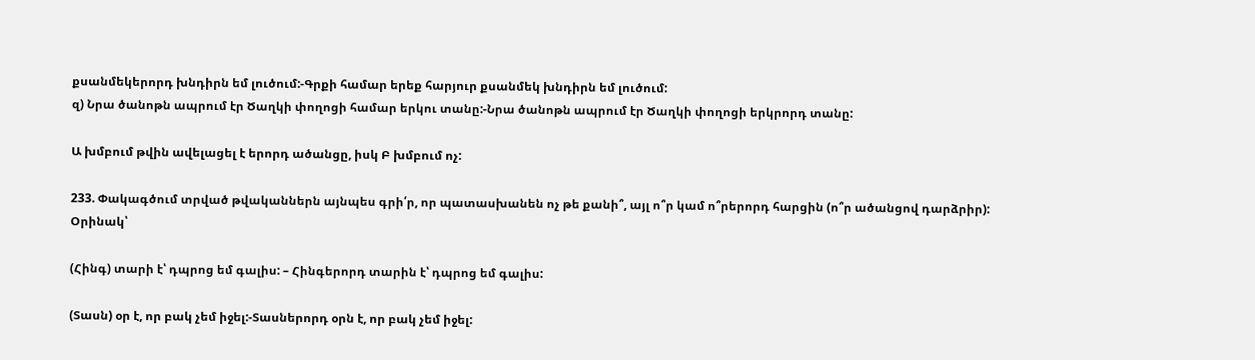քսանմեկերորդ խնդիրն եմ լուծում:-Գրքի համար երեք հարյուր քսանմեկ խնդիրն եմ լուծում:
զ) Նրա ծանոթն ապրում էր Ծաղկի փողոցի համար երկու տանը:-Նրա ծանոթն ապրում էր Ծաղկի փողոցի երկրորդ տանը:

Ա խմբում թվին ավելացել է երորդ ածանցը, իսկ Բ խմբում ոչ:

233. Փակագծում տրված թվականներն այնպես գրի՛ր, որ պատասխանեն ոչ թե քանի՞, այլ ո՞ր կամ ո՞րերորդ հարցին (ո՞ր ածանցով դարձրիր):
Օրինակ՝

(Հինգ) տարի է՝ դպրոց եմ գալիս: – Հինգերորդ տարին է՝ դպրոց եմ գալիս:

(Տասն) օր է, որ բակ չեմ իջել:-Տասներորդ օրն է, որ բակ չեմ իջել: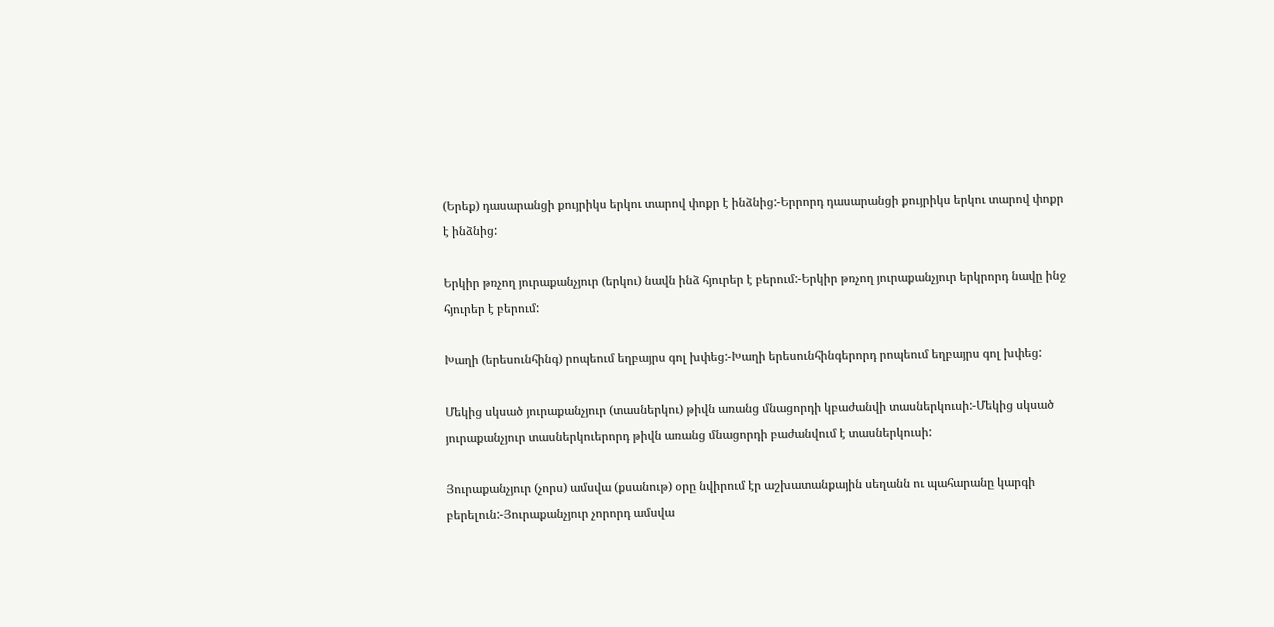(Երեք) դասարանցի քույրիկս երկու տարով փոքր է ինձնից:-Երրորդ դասարանցի քույրիկս երկու տարով փոքր է ինձնից:

Երկիր թռչող յուրաքանչյուր (երկու) նավն ինձ հյուրեր է բերում:-Երկիր թռչող յուրաքանչյուր երկրորդ նավը ինջ հյուրեր է բերում:

Խաղի (երեսունհինգ) րոպեում եղբայրս գոլ խփեց:-Խաղի երեսունհինգերորդ րոպեում եղբայրս գոլ խփեց:

Մեկից սկսած յուրաքանչյուր (տասներկու) թիվն առանց մնացորդի կբաժանվի տասներկուսի:-Մեկից սկսած յուրաքանչյուր տասներկուերորդ թիվն առանց մնացորդի բաժանվում է տասներկուսի:

Յուրաքանչյուր (չորս) ամսվա (քսանութ) օրը նվիրում էր աշխատանքային սեղանն ու պահարանը կարգի բերելուն:-Յուրաքանչյուր չորորդ ամսվա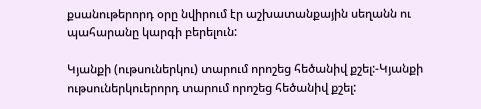քսանութերորդ օրը նվիրում էր աշխատանքային սեղանն ու պահարանը կարգի բերելուն:

Կյանքի (ութսուներկու) տարում որոշեց հեծանիվ քշել:-Կյանքի ութսուներկուերորդ տարում որոշեց հեծանիվ քշել: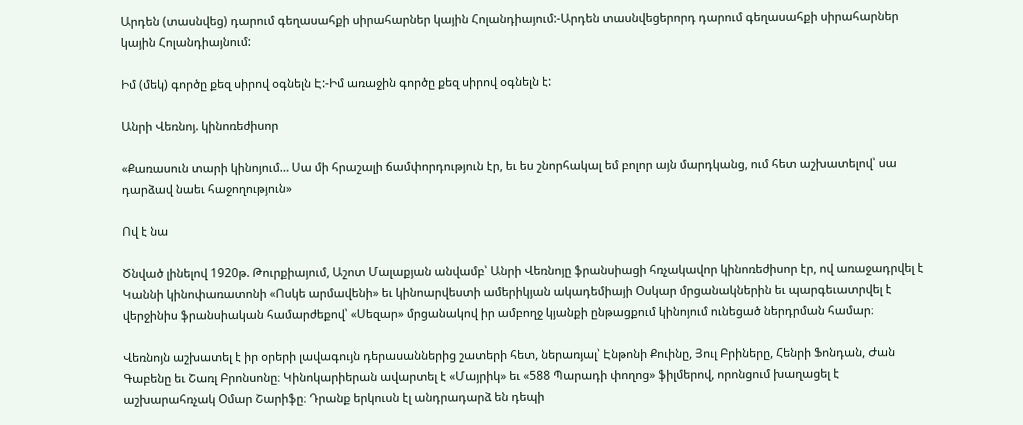Արդեն (տասնվեց) դարում գեղասահքի սիրահարներ կային Հոլանդիայում:-Արդեն տասնվեցերորդ դարում գեղասահքի սիրահարներ կային Հոլանդիայնում:

Իմ (մեկ) գործը քեզ սիրով օգնելն Է:-Իմ առաջին գործը քեզ սիրով օգնելն է:

Անրի Վեռնոյ. կինոռեժիսոր

«Քառասուն տարի կինոյում… Սա մի հրաշալի ճամփորդություն էր, եւ ես շնորհակալ եմ բոլոր այն մարդկանց, ում հետ աշխատելով՝ սա դարձավ նաեւ հաջողություն»

Ով է նա

Ծնված լինելով 1920թ. Թուրքիայում, Աշոտ Մալաքյան անվամբ՝ Անրի Վեռնոյը ֆրանսիացի հռչակավոր կինոռեժիսոր էր, ով առաջադրվել է Կաննի կինոփառատոնի «Ոսկե արմավենի» եւ կինոարվեստի ամերիկյան ակադեմիայի Օսկար մրցանակներին եւ պարգեւատրվել է վերջինիս ֆրանսիական համարժեքով՝ «Սեզար» մրցանակով իր ամբողջ կյանքի ընթացքում կինոյում ունեցած ներդրման համար։

Վեռնոյն աշխատել է իր օրերի լավագույն դերասաններից շատերի հետ, ներառյալ՝ Էնթոնի Քուինը, Յուլ Բրիները, Հենրի Ֆոնդան, Ժան Գաբենը եւ Շառլ Բրոնսոնը։ Կինոկարիերան ավարտել է «Մայրիկ» եւ «588 Պարադի փողոց» ֆիլմերով, որոնցում խաղացել է աշխարահռչակ Օմար Շարիֆը։ Դրանք երկուսն էլ անդրադարձ են դեպի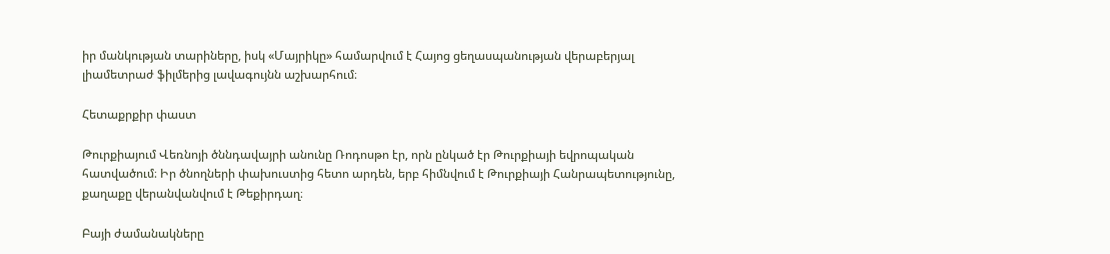իր մանկության տարիները, իսկ «Մայրիկը» համարվում է Հայոց ցեղասպանության վերաբերյալ լիամետրաժ ֆիլմերից լավագույնն աշխարհում։

Հետաքրքիր փաստ

Թուրքիայում Վեռնոյի ծննդավայրի անունը Ռոդոսթո էր, որն ընկած էր Թուրքիայի եվրոպական հատվածում։ Իր ծնողների փախուստից հետո արդեն, երբ հիմնվում է Թուրքիայի Հանրապետությունը, քաղաքը վերանվանվում է Թեքիրդաղ։

Բայի ժամանակները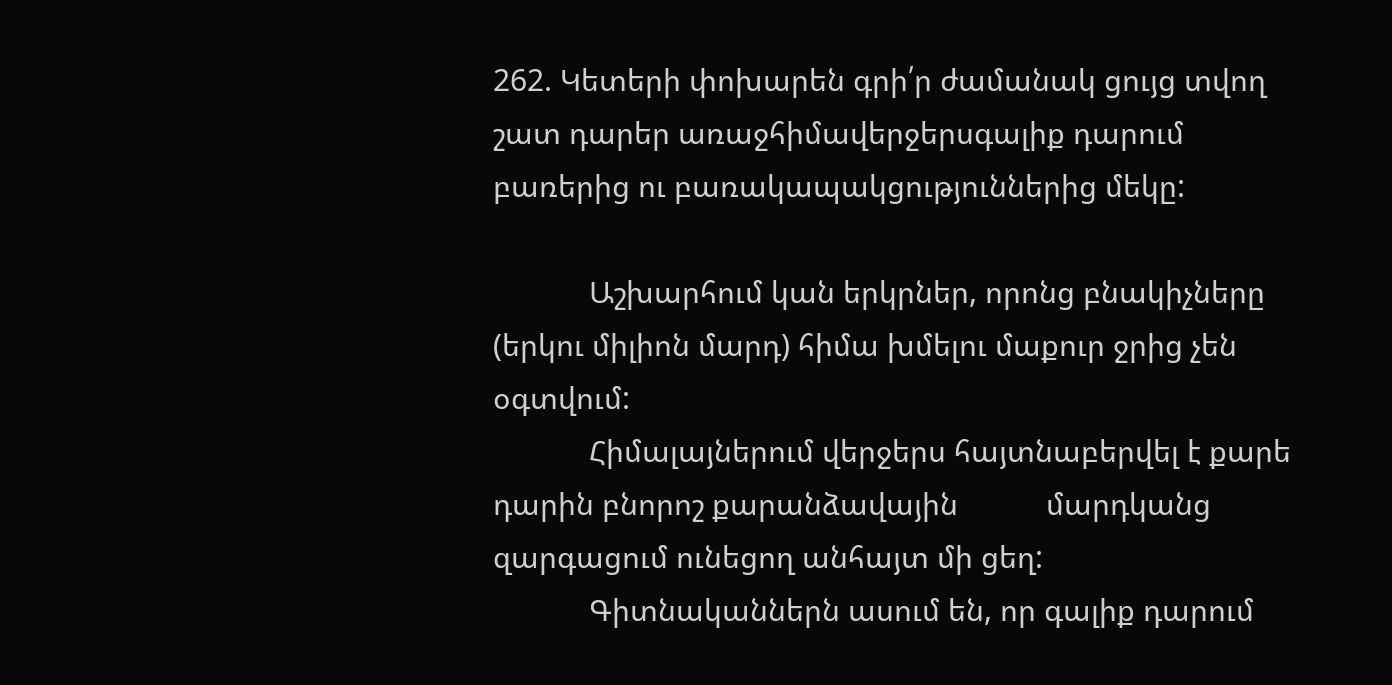262. Կետերի փոխարեն գրի՛ր ժամանակ ցույց տվող շատ դարեր առաջհիմավերջերսգալիք դարում բառերից ու բառակապակցություններից մեկը:

            Աշխարհում կան երկրներ, որոնց բնակիչները (երկու միլիոն մարդ) հիմա խմելու մաքուր ջրից չեն օգտվում:
            Հիմալայներում վերջերս հայտնաբերվել է քարե դարին բնորոշ քարանձավային           մարդկանց զարգացում ունեցող անհայտ մի ցեղ:
            Գիտնականներն ասում են, որ գալիք դարում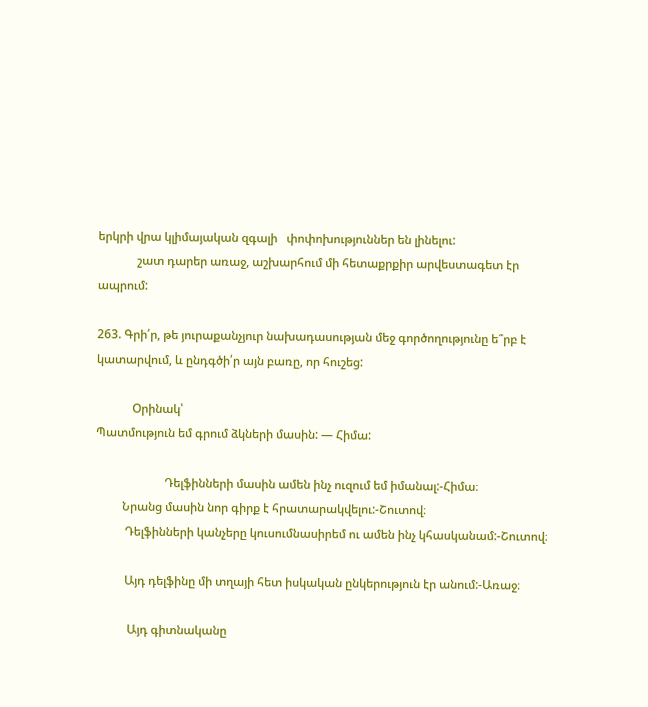երկրի վրա կլիմայական զգալի   փոփոխություններ են լինելու:
             շատ դարեր առաջ, աշխարհում մի հետաքրքիր արվեստագետ էր ապրում:

263. Գրի՛ր, թե յուրաքանչյուր նախադասության մեջ գործողությունը ե՞րբ է կատարվում, և ընդգծի՛ր այն բառը, որ հուշեց:

            Օրինակ՝
Պատմություն եմ գրում ձկների մասին: — Հիմա:

                       Դելֆինների մասին ամեն ինչ ուզում եմ իմանալ:-Հիմա։
         Նրանց մասին նոր գիրք է հրատարակվելու:-Շուտով։
          Դելֆինների կանչերը կուսումնասիրեմ ու ամեն ինչ կհասկանամ:-Շուտով։

          Այդ դելֆինը մի տղայի հետ իսկական ընկերություն էր անում:-Առաջ։

           Այդ գիտնականը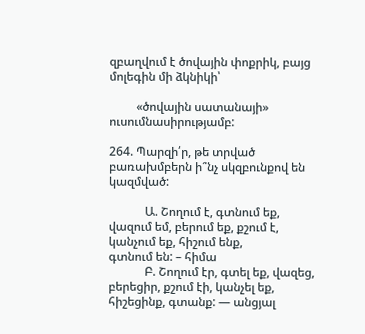զբաղվում է ծովային փոքրիկ, բայց մոլեգին մի ձկնիկի՝

         «ծովային սատանայի»  ուսումնասիրությամբ:

264. Պարզի՛ր, թե տրված բառախմբերն ի՞նչ սկզբունքով են կազմված:

            Ա. Շողում է, գտնում եք, վազում եմ, բերում եք, քշում է, կանչում եք, հիշում ենք,             գտնում են: – հիմա
            Բ. Շողում էր, գտել եք, վազեց, բերեցիր, քշում էի, կանչել եք, հիշեցինք, գտանք: — անցյալ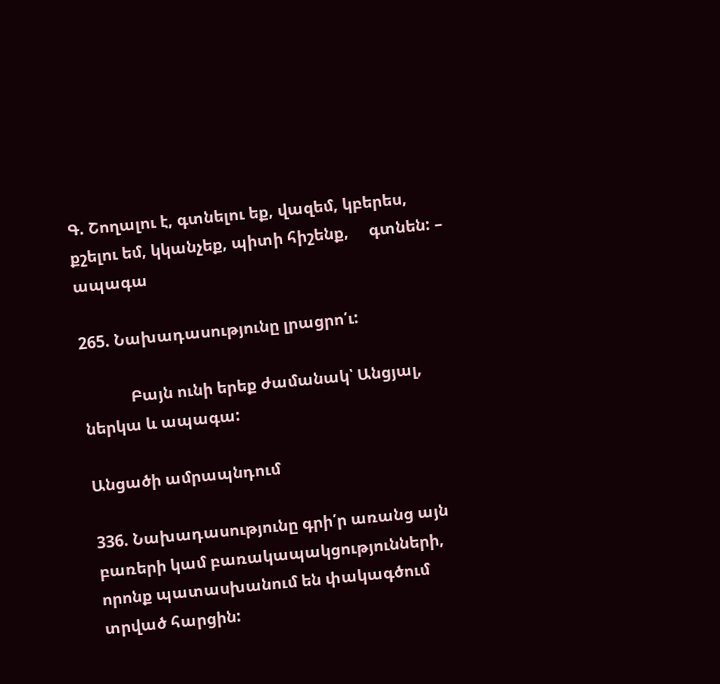Գ. Շողալու է, գտնելու եք, վազեմ, կբերես, քշելու եմ, կկանչեք, պիտի հիշենք,     գտնեն: – ապագա

265. Նախադասությունը լրացրո՛ւ:

            Բայն ունի երեք ժամանակ՝ Անցյալ, ներկա և ապագա:

Անցածի ամրապնդում

336. Նախադասությունը գրի՛ր առանց այն բառերի կամ բառակապակցությունների, որոնք պատասխանում են փակագծում տրված հարցին: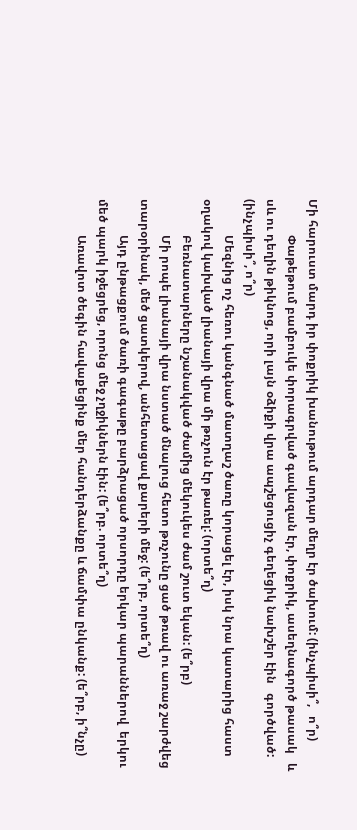Մի հարուստ մարդ իր փոքրիկ խանութում արդար մեղր էր ծախում: (ինչպիսի՞,   ո՞ր)
            Փաթեթում բամբուկե փորագրված գավազան էր, փոքրիկ, ասեղնագործ թասակ   և սև ու դեղին թիկնոց, որի լայն օձիքի վրա ապշեցուցիչ գեղեցիկ նախշեր էին   գործված: (ինչպիսի՞, ո՞ր)
            Մեզնից ոչ հեռու կանգնած մատղաշ ծառը կորացել էր, իսկ նրա կատարից հաստ օղակով կախված լիանայի վրա մի թռչուն էր թառել: (որտե՞ղ)
            Բեռնատարները նշանակված ժամից մեկուկես ժամ շուտ եկան: (ե՞րբ)
            Մի րոպե լիանայի վրա նստած մնալուց հետո թռչունը ցած թռավ ու առաջ շարժվեց տարօրինակ, մեծ ցատկերով, անհետացավ քարերի մեջ: (ե՞րբ, որտե՞ղ)
            Այդ ընթացքում ծառի գագաթը բարձրացած որսորդը երկար պարաններով  երկու մեծ պարկ իջեցրեց, որոնց մեջ չղջիկներն էին: (ե՞րբ. որտե՞ղ)
            Առավոտ ծեգին հավաքեցինք մեր հանդերձանքը և ճամփա ընկանք: (ե՞րբ, ի՞նչը)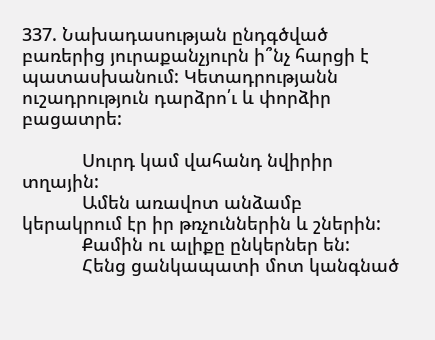337. Նախադասության ընդգծված բառերից յուրաքանչյուրն ի՞նչ հարցի է պատասխանում: Կետադրությանն ուշադրություն դարձրո՛ւ և փորձիր բացատրե:

            Սուրդ կամ վահանդ նվիրիր տղային:
            Ամեն առավոտ անձամբ կերակրում էր իր թռչուններին և շներին:
            Քամին ու ալիքը ընկերներ են:
            Հենց ցանկապատի մոտ կանգնած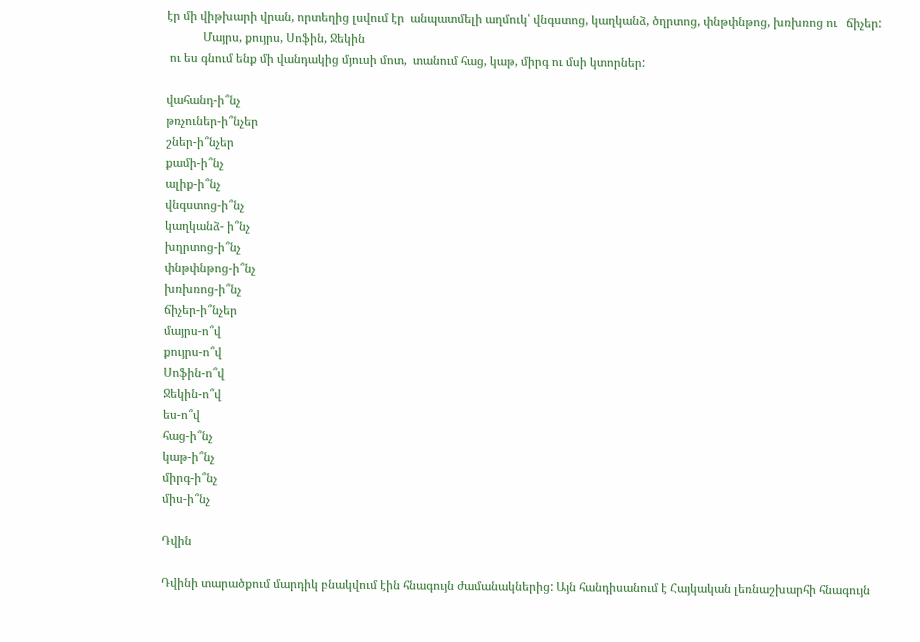էր մի վիթխարի վրան, որտեղից լսվում էր  անպատմելի աղմուկ՝ վնգստոց, կաղկանձ, ծղրտոց, փնթփնթոց, խռխռոց ու   ճիչեր:
            Մայրս, քույրս, Սոֆին, Ջեկին
 ու ես գնում ենք մի վանդակից մյուսի մոտ,  տանում հաց, կաթ, միրգ ու մսի կտորներ:

վահանդ-ի՞նչ
թռչուներ-ի՞նչեր
շներ-ի՞նչեր
քամի-ի՞նչ
ալիք-ի՞նչ
վնգստոց-ի՞նչ
կաղկանձ- ի՞նչ
խղրտոց-ի՞նչ
փնթփնթոց-ի՞նչ
խռխռոց-ի՞նչ
ճիչեր-ի՞նչեր
մայրս-ո՞վ
քույրս-ո՞վ
Սոֆին-ո՞վ
Ջեկին-ո՞վ
ես-ո՞վ
հաց-ի՞նչ
կաթ-ի՞նչ
միրգ-ի՞նչ
միս-ի՞նչ

Դվին

Դվինի տարածքում մարդիկ բնակվում էին հնագույն ժամանակներից: Այն հանդիսանում է Հայկական լեռնաշխարհի հնագույն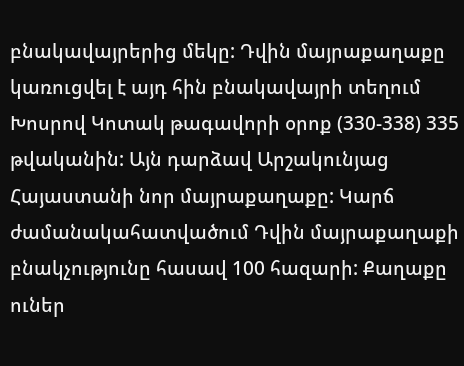բնակավայրերից մեկը: Դվին մայրաքաղաքը կառուցվել է այդ հին բնակավայրի տեղում Խոսրով Կոտակ թագավորի օրոք (330-338) 335 թվականին: Այն դարձավ Արշակունյաց Հայաստանի նոր մայրաքաղաքը: Կարճ ժամանակահատվածում Դվին մայրաքաղաքի բնակչությունը հասավ 100 հազարի: Քաղաքը ուներ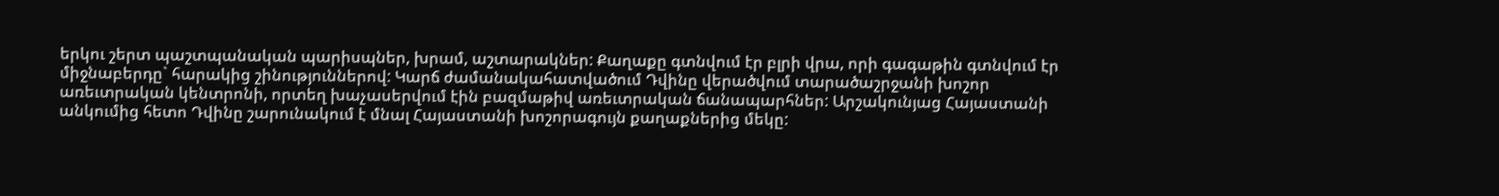երկու շերտ պաշտպանական պարիսպներ, խրամ, աշտարակներ: Քաղաքը գտնվում էր բլրի վրա, որի գագաթին գտնվում էր միջնաբերդը` հարակից շինություններով: Կարճ ժամանակահատվածում Դվինը վերածվում տարածաշրջանի խոշոր առեւտրական կենտրոնի, որտեղ խաչասերվում էին բազմաթիվ առեւտրական ճանապարհներ: Արշակունյաց Հայաստանի անկումից հետո Դվինը շարունակում է մնալ Հայաստանի խոշորագույն քաղաքներից մեկը: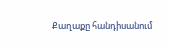Քաղաքը հանդիսանում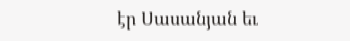էր Սասանյան եւ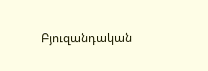Բյուզանդական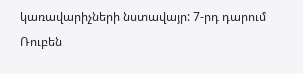կառավարիչների նստավայր: 7-րդ դարում Ռուբեն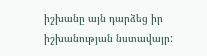իշխանը այն դարձեց իր իշխանության նստավայր: